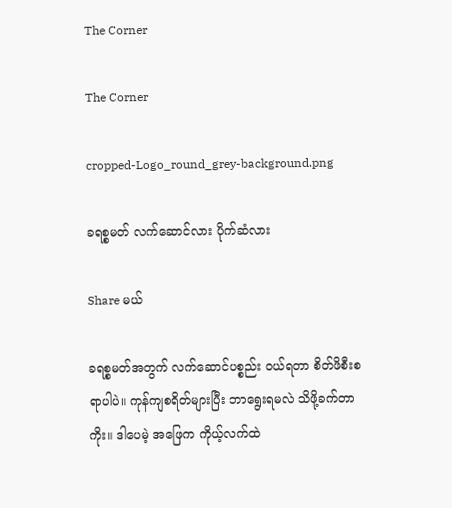The Corner

The Corner

cropped-Logo_round_grey-background.png

ခရစ္စမတ် လက်ဆောင်လား ပိုက်ဆံလား

Share မယ်

ခရစ္စမတ်အတွက် လက်ဆောင်ပစ္စည်း ဝယ်ရတာ စိတ်ဖိစီးစရာပါပဲ။ ကုန်ကျစရိတ်များပြီး ဘာ‌ရွေးရမလဲ သိဖို့ခက်တာကိုး။ ဒါပေမဲ့ အဖြေက ကိုယ့်လက်ထဲ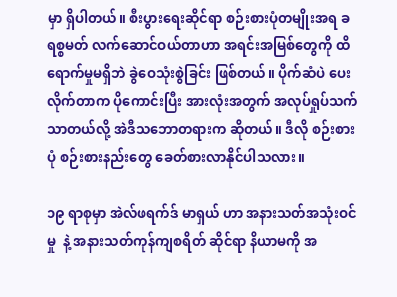မှာ ရှိပါတယ်။ စီးပွားရေးဆိုင်ရာ စဉ်းစားပုံတမျိုးအရ ခရစ္စမတ် လက်ဆောင်ဝယ်တာဟာ အရင်းအမြစ်တွေကို ထိရောက်မှုမရှိဘဲ ခွဲဝေသုံးစွဲခြင်း ဖြစ်တယ်။ ပိုက်ဆံပဲ ပေးလိုက်တာက ပိုကောင်းပြီး အားလုံးအတွက် အလုပ်ရှုပ်သက်သာတယ်လို့ အဲဒီသဘောတရားက ဆိုတယ်။ ဒီလို စဉ်းစားပုံ စဉ်းစားနည်းတွေ ခေတ်စားလာနိုင်ပါသလား။

၁၉ ရာစုမှာ အဲလ်ဖရက်ဒ် မာရှယ် ဟာ အနားသတ်အသုံးဝင်မှု  နဲ့ အနားသတ်ကုန်ကျစရိတ် ဆိုင်ရာ နိယာမကို အ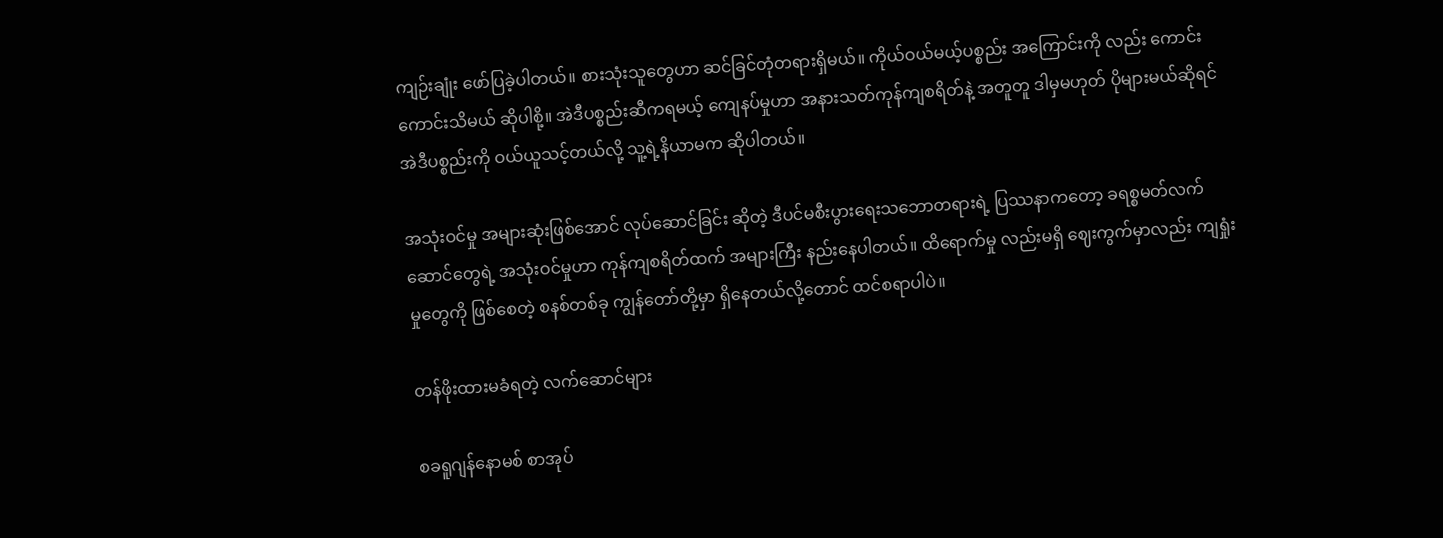ကျဉ်းချုံး ဖော်ပြခဲ့ပါတယ်။ စားသုံးသူတွေဟာ ဆင်ခြင်တုံတရားရှိမယ်။ ကိုယ်ဝယ်မယ့်ပစ္စည်း အကြောင်းကို လည်း ကောင်းကောင်းသိမယ် ဆိုပါစို့။ အဲဒီပစ္စည်းဆီကရမယ့် ကျေနပ်မှုဟာ အနားသတ်ကုန်ကျစရိတ်နဲ့ အတူတူ ဒါမှမဟုတ် ပိုများမယ်ဆိုရင် အဲဒီပစ္စည်းကို ဝယ်ယူသင့်တယ်လို့ သူ့ရဲ့နိယာမက ဆိုပါတယ်။

အသုံးဝင်မှု အများဆုံးဖြစ်အောင် လုပ်ဆောင်ခြင်း ဆိုတဲ့ ဒီပင်မစီးပွားရေးသဘောတရားရဲ့ ပြဿနာကတော့ ခရစ္စမတ်လက်ဆောင်တွေရဲ့ အသုံးဝင်မှုဟာ ကုန်ကျစရိတ်ထက် အများကြီး နည်းနေပါတယ်။ ထိရောက်မှု လည်းမရှိ ဈေးကွက်မှာလည်း ကျရှုံးမှုတွေကို ဖြစ်စေတဲ့ စနစ်တစ်ခု ကျွန်တော်တို့မှာ ရှိနေတယ်လို့တောင် ထင်စရာပါပဲ။

တန်ဖိုးထားမခံရတဲ့ လက်ဆောင်များ

စခရူဂျန်နောမစ် စာအုပ်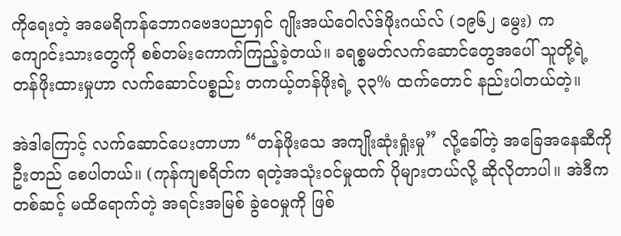ကိုရေးတဲ့ အမေရိကန်ဘောဂဗေဒပညာရှင် ဂျိုးအယ်ဝေါလ်ဒ်ဖိုးဂယ်လ် (၁၉၆၂ မွေး) က ကျောင်းသားတွေကို စစ်တမ်းကောက်ကြည့်ခဲ့တယ်။ ခရစ္စမတ်လက်ဆောင်တွေအပေါ် သူတို့ရဲ့ တန်ဖိုးထားမှုဟာ လက်ဆောင်ပစ္စည်း တကယ့်တန်ဖိုးရဲ့ ၃၃% ထက်တောင် နည်းပါတယ်တဲ့။

အဲဒါကြောင့် လက်ဆောင်ပေးတာဟာ “တန်ဖိုးသေ အကျိုးဆုံးရှုံးမှု” လို့ခေါ်တဲ့ အခြေအနေဆီကို ဦးတည် စေပါတယ်။ (ကုန်ကျစရိတ်က ရတဲ့အသုံးဝင်မှုထက် ပိုများတယ်လို့ ဆိုလိုတာပါ။ အဲဒီကတစ်ဆင့် မထိရောက်တဲ့ အရင်းအမြစ် ခွဲဝေမှုကို ဖြစ်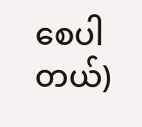စေပါတယ်)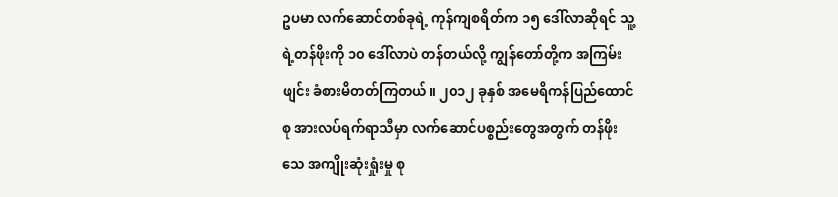ဥပမာ လက်ဆောင်တစ်ခုရဲ့ ကုန်ကျစရိတ်က ၁၅ ဒေါ်လာဆိုရင် သူ့ရဲ့တန်ဖိုးကို ၁၀ ဒေါ်လာပဲ တန်တယ်လို့ ကျွန်တော်တို့က အကြမ်းဖျင်း ခံစားမိတတ်ကြတယ်။ ၂၀၁၂ ခုနှစ် အမေရိကန်ပြည်ထောင်စု အားလပ်ရက်ရာသီမှာ လက်ဆောင်ပစ္စည်းတွေအတွက် တန်ဖိုးသေ အကျိုးဆုံးရှုံးမှု စု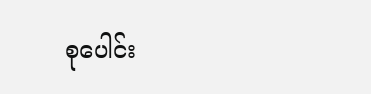စု‌ပေါင်း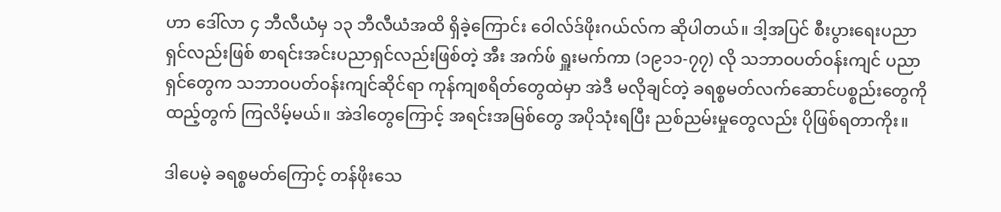ဟာ ဒေါ်လာ ၄ ဘီလီယံမှ ၁၃ ဘီလီယံအထိ ရှိခဲ့ကြောင်း ဝေါလ်ဒ်ဖိုးဂယ်လ်က ဆိုပါတယ်။ ဒါ့အပြင် စီးပွားရေးပညာရှင်လည်းဖြစ် စာရင်းအင်းပညာရှင်လည်းဖြစ်တဲ့ အီး အက်ဖ် ရှူးမက်ကာ (၁၉၁၁-၇၇) လို သဘာဝပတ်ဝန်းကျင် ပညာရှင်တွေက သဘာဝပတ်ဝန်းကျင်ဆိုင်ရာ ကုန်ကျစရိတ်တွေထဲမှာ အဲဒီ မလိုချင်တဲ့ ခရစ္စမတ်လက်ဆောင်ပစ္စည်းတွေကို ထည့်‌တွက် ကြလိမ့်မယ်။ အဲဒါတွေကြောင့် အရင်းအမြစ်တွေ အပိုသုံးရပြီး ညစ်ညမ်းမှုတွေလည်း ပိုဖြစ်ရတာကိုး။

ဒါပေမဲ့ ခရစ္စမတ်ကြောင့် တန်ဖိုးသေ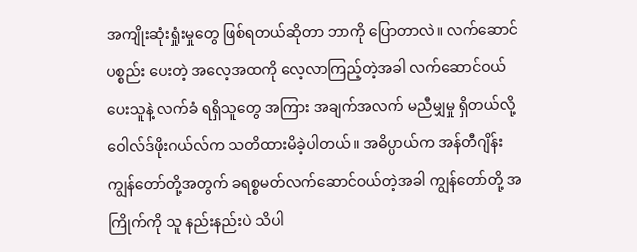အကျိုးဆုံးရှုံးမှုတွေ ဖြစ်ရတယ်ဆိုတာ ဘာကို ပြောတာလဲ။ လက်ဆောင်ပစ္စည်း ပေးတဲ့ အလေ့အထကို လေ့လာကြည့်တဲ့အခါ လက်ဆောင်ဝယ်ပေးသူနဲ့ လက်ခံ ရရှိသူတွေ အကြား အချက်အလက် မညီမျှမှု ရှိတယ်လို့ ဝေါလ်ဒ်ဖိုးဂယ်လ်က သတိထားမိခဲ့ပါတယ်။ အဓိပ္ပာယ်က အန်တီဂျိန်း ကျွန်တော်တို့အတွက် ခရစ္စမတ်လက်ဆောင်ဝယ်တဲ့အခါ ကျွန်တော်တို့ အကြိုက်ကို သူ နည်းနည်းပဲ သိပါ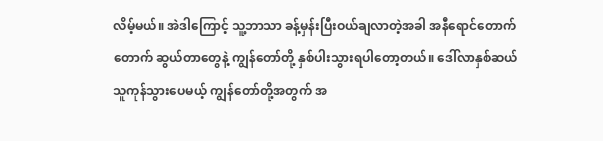လိမ့်မယ်။ အဲဒါကြောင့် သူ့ဘာသာ ခန့်မှန်းပြီးဝယ်ချလာတဲ့အခါ အနီရောင်တောက်တောက် ဆွယ်တာတွေနဲ့ ကျွန်တော်တို့ နှစ်ပါးသွားရပါတော့တယ်။ ဒေါ်လာနှစ်ဆယ် သူကုန်သွားပေမယ့် ကျွန်တော်တို့အတွက် အ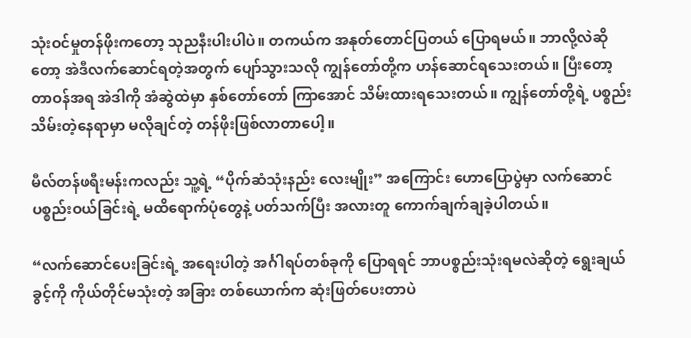သုံးဝင်မှုတန်ဖိုးကတော့ သုညနီးပါးပါပဲ။ တကယ်က အနုတ်တောင်ပြတယ် ပြောရမယ်။ ဘာလို့လဲဆိုတော့ အဲဒီလက်ဆောင်ရတဲ့အတွက် ပျော်သွားသလို ကျွန်တော်တို့က ဟန်ဆောင်ရသေးတယ်။ ပြီးတော့ တာဝန်အရ အဲဒါကို အံဆွဲထဲမှာ နှစ်တော်တော် ကြာအောင် သိမ်းထားရသေးတယ်။ ကျွန်တော်တို့ရဲ့ ပစ္စည်းသိမ်းတဲ့နေရာမှာ မလိုချင်တဲ့ တန်ဖိုးဖြစ်လာတာပေါ့။

မီလ်တန်ဖရီးမန်းကလည်း သူ့ရဲ့ “ပိုက်ဆံသုံးနည်း လေးမျိုး” အကြောင်း ဟောပြောပွဲမှာ လက်ဆောင် ပစ္စည်းဝယ်ခြင်းရဲ့ မထိရောက်ပုံတွေနဲ့ ပတ်သက်ပြီး အလားတူ ကောက်ချက်ချခဲ့ပါတယ်။

“လက်ဆောင်ပေးခြင်းရဲ့ အရေးပါတဲ့ အင်္ဂါရပ်တစ်ခုကို ပြောရရင် ဘာပစ္စည်းသုံးရမလဲဆိုတဲ့ ရွေးချယ်ခွင့်ကို ကိုယ်တိုင်မသုံးတဲ့ အခြား တစ်ယောက်က ဆုံးဖြတ်ပေးတာပဲ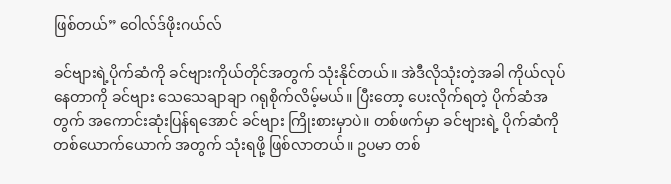ဖြစ်တယ်” ဝေါလ်ဒ်ဖိုးဂယ်လ်

ခင်ဗျားရဲ့ပိုက်ဆံကို ခင်‌ဗျားကိုယ်တိုင်အတွက် သုံးနိုင်တယ်။ အဲဒီလိုသုံးတဲ့အခါ ကိုယ်လုပ်နေတာကို ခင်ဗျား သေသေချာချာ ဂရုစိုက်လိမ့်မယ်။ ပြီးတော့ ပေးလိုက်ရတဲ့ ပိုက်ဆံအတွက် အကောင်းဆုံးပြန်ရအောင် ခင်ဗျား ကြိုးစားမှာပဲ။ တစ်ဖက်မှာ ခင်ဗျားရဲ့ ပိုက်ဆံကို တစ်ယောက်ယောက် အတွက် သုံးရဖို့ ဖြစ်လာတယ်။ ဥပမာ တစ်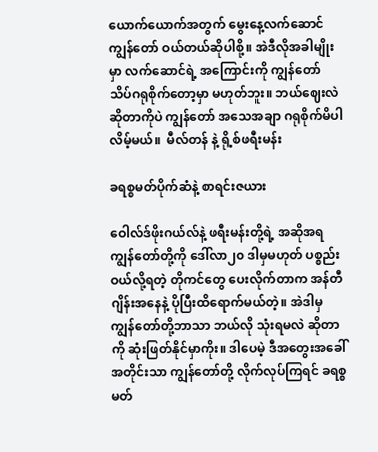ယောက်ယောက်အတွက် မွေးနေ့လက်ဆောင် ကျွန်တော် ဝယ်တယ်ဆိုပါစို့။ အဲဒီလိုအခါမျိုးမှာ လက်ဆောင်ရဲ့ အကြောင်းကို ကျွန်တော် သိပ်ဂရုစိုက်တော့မှာ မဟုတ်ဘူး။ ဘယ်ဈေးလဲဆိုတာကိုပဲ ကျွန်တော် အသေအချာ ဂရုစိုက်မိပါလိမ့်မယ်။  မီလ်တန် နဲ့ ရို့စ်ဖရီးမန်း

ခရစ္စမတ်ပိုက်ဆံနဲ့ စာရင်းဇယား

ဝေါလ်ဒ်ဖိုးဂယ်လ်နဲ့ ဖရီးမန်းတို့ရဲ့ အဆိုအရ ကျွန်တော်တို့ကို ဒေါ်လာ၂၀ ဒါမှမဟုတ် ပစ္စည်းဝယ်လို့ရတဲ့ တိုကင်တွေ ပေးလိုက်တာက အန်တီဂျိန်းအနေနဲ့ ပိုပြီးထိရောက်မယ်တဲ့။ အဲဒါမှ ကျွန်တော်တို့ဘာသာ ဘယ်လို သုံးရမလဲ ဆိုတာကို ဆုံးဖြတ်နိုင်မှာကိုး။ ဒါပေမဲ့ ဒီအတွေးအခေါ်အတိုင်းသာ ကျွန်တော်တို့ လိုက်လုပ်ကြရင် ခရစ္စမတ်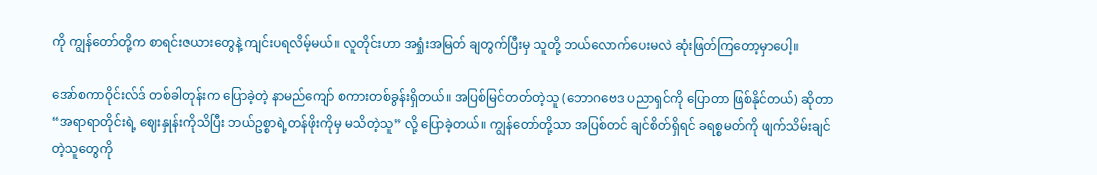ကို ကျွန်တော်တို့က စာရင်းဇယားတွေနဲ့ ကျင်းပရလိမ့်မယ်။ လူတိုင်းဟာ အရှုံးအမြတ် ချတွက်ပြီးမှ သူတို့ ဘယ်လောက်ပေးမလဲ ဆုံးဖြတ်ကြတော့မှာပေါ့။

အော်စကာဝိုင်းလ်ဒ် တစ်ခါတုန်းက ပြောခဲ့တဲ့ နာမည်ကျော် စကားတစ်ခွန်းရှိတယ်။ အပြစ်မြင်တတ်တဲ့သူ (ဘောဂဗေဒ ပညာရှင်ကို ပြောတာ ဖြစ်နိုင်တယ်) ဆိုတာ “အရာရာတိုင်းရဲ့ ဈေးနှုန်းကိုသိပြီး ဘယ်ဥစ္စာရဲ့တန်ဖိုးကိုမှ မသိတဲ့သူ” လို့ ပြောခဲ့တယ်။ ကျွန်တော်တို့သာ အပြစ်တင် ချင်စိတ်ရှိရင် ခရစ္စမတ်ကို ဖျက်သိမ်းချင်တဲ့သူတွေကို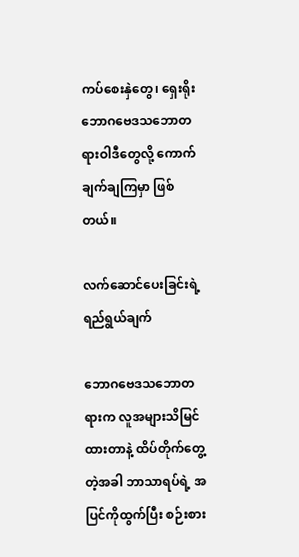ကပ်စေးနှဲတွေ၊ ရှေးရိုးဘောဂဗေဒသဘောတရားဝါဒီတွေလို့ ကောက်ချက်ချကြမှာ ဖြစ်တယ်။

လက်ဆောင်ပေးခြင်းရဲ့ ရည်ရွယ်ချက်

ဘောဂဗေဒသဘောတရားက လူအများသိမြင်ထားတာနဲ့ ထိပ်တိုက်တွေ့တဲ့အခါ ဘာသာရပ်ရဲ့ အပြင်ကိုထွက်ပြီး စဉ်းစား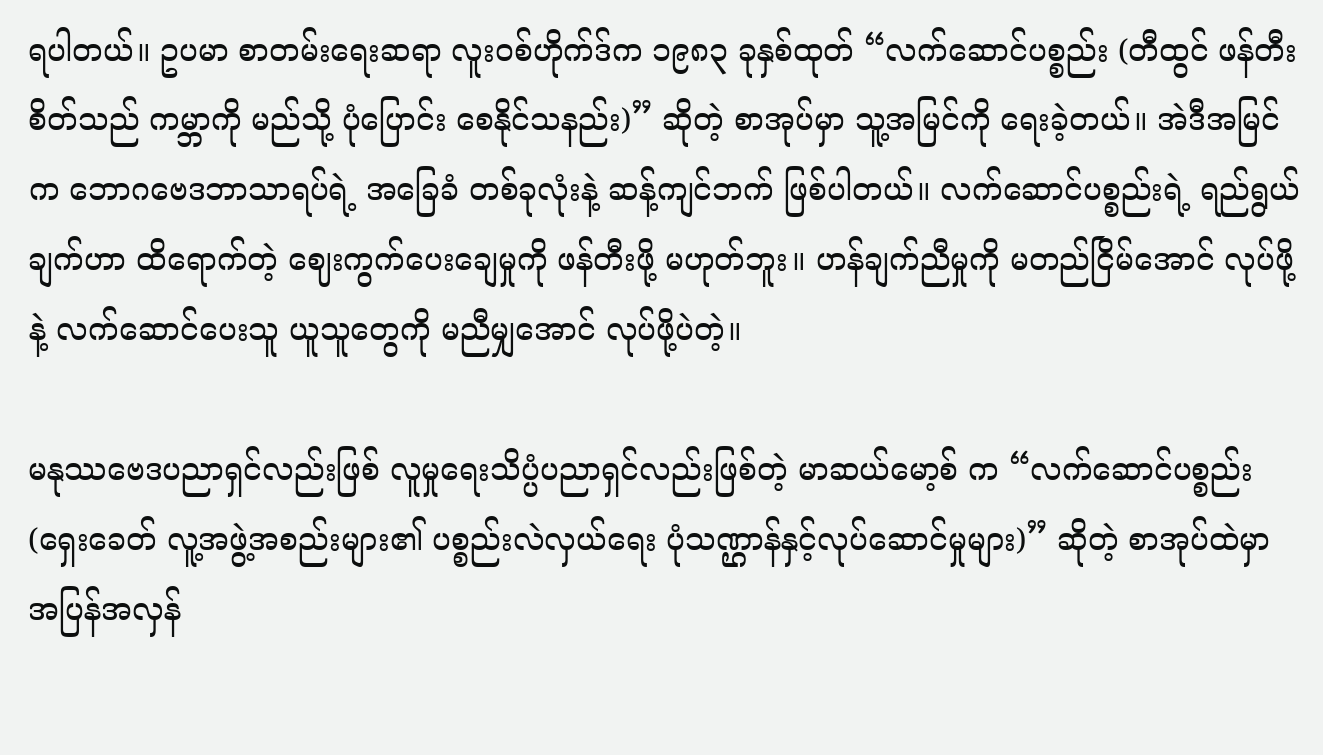ရပါတယ်။ ဥပမာ စာတမ်းရေးဆရာ လူးဝစ်ဟိုက်ဒ်က ၁၉၈၃ ခုနှစ်ထုတ် “လက်ဆောင်ပစ္စည်း (တီထွင် ဖန်တီးစိတ်သည် ကမ္ဘာကို မည်သို့ ပုံပြောင်း စေနိုင်သနည်း)” ဆိုတဲ့ စာအုပ်မှာ သူ့အမြင်ကို ရေးခဲ့တယ်။ အဲဒီအမြင်က ဘောဂဗေဒဘာသာရပ်ရဲ့ အခြေခံ တစ်ခုလုံးနဲ့ ဆန့်ကျင်ဘက် ဖြစ်ပါတယ်။ လက်ဆောင်ပစ္စည်းရဲ့ ရည်ရွယ်ချက်ဟာ ထိရောက်တဲ့ ဈေးကွက်ပေးချေမှုကို ဖန်တီးဖို့ မဟုတ်ဘူး။ ဟန်ချက်ညီမှုကို မတည်ငြိမ်အောင် လုပ်ဖို့နဲ့ လက်ဆောင်ပေးသူ ယူသူတွေကို မညီမျှအောင် လုပ်ဖို့ပဲတဲ့။

မနုဿဗေဒပညာရှင်လည်းဖြစ် လူမှုရေးသိပ္ပံပညာရှင်လည်းဖြစ်တဲ့ မာဆယ်မော့စ် က “လက်ဆောင်ပစ္စည်း (ရှေးခေတ် လူ့အဖွဲ့အစည်းများ၏ ပစ္စည်းလဲလှယ်ရေး ပုံသဏ္ဌာန်နှင့်လုပ်ဆောင်မှုများ)” ဆိုတဲ့ စာအုပ်ထဲမှာ အပြန်အလှန်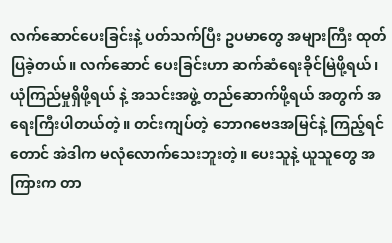လက်ဆောင်ပေးခြင်းနဲ့ ပတ်သက်ပြီး ဥပမာတွေ အများကြီး ထုတ်ပြခဲ့တယ်။ လက်ဆောင် ပေးခြင်းဟာ ဆက်ဆံရေးခိုင်မြဲဖို့ရယ်၊ ယုံကြည်မှုရှိဖို့ရယ် နဲ့ အသင်းအဖွဲ့ တည်ဆောက်ဖို့ရယ် အတွက် အရေးကြီးပါတယ်တဲ့။ တင်းကျပ်တဲ့ ဘောဂဗေဒအမြင်နဲ့ ကြည့်ရင်တောင် အဲဒါက မလုံလောက်သေးဘူးတဲ့။ ပေးသူနဲ့ ယူသူတွေ အကြားက တာ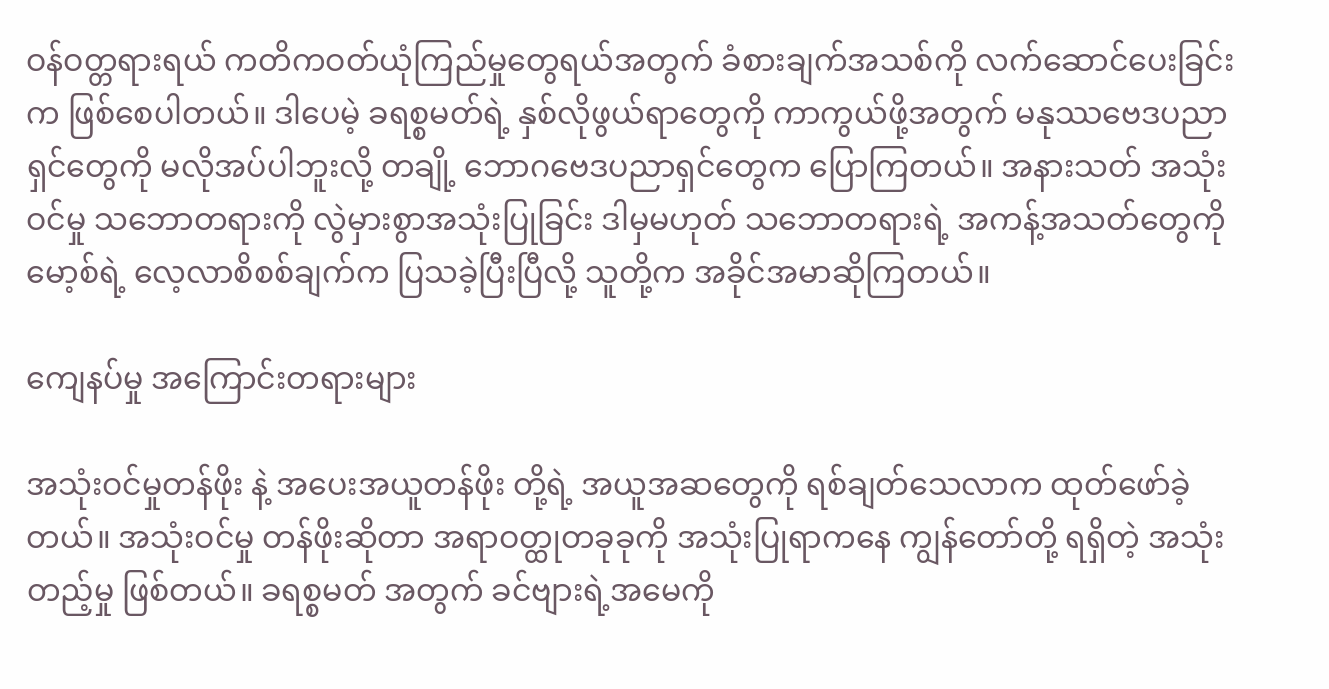ဝန်ဝတ္တရားရယ် ကတိကဝတ်ယုံကြည်မှုတွေရယ်အတွက် ခံစားချက်အသစ်ကို လက်ဆောင်ပေးခြင်းက ဖြစ်စေပါတယ်။ ဒါပေမဲ့ ခရစ္စမတ်ရဲ့ နှစ်လိုဖွယ်ရာတွေကို ကာကွယ်ဖို့အတွက် မနုဿဗေဒပညာရှင်တွေကို မလိုအပ်ပါဘူးလို့ တချို့ ဘောဂဗေဒပညာရှင်တွေက ပြောကြတယ်။ အနားသတ် အသုံးဝင်မှု သဘောတရားကို လွဲမှားစွာအသုံးပြုခြင်း ဒါမှမဟုတ် သဘောတရားရဲ့ အကန့်အသတ်တွေကို မော့စ်ရဲ့ လေ့လာစိစစ်ချက်က ပြသခဲ့ပြီးပြီလို့ သူတို့က အခိုင်အမာဆိုကြတယ်။

ကျေနပ်မှု အကြောင်းတရားများ

အသုံးဝင်မှုတန်ဖိုး နဲ့ အပေးအယူတန်ဖိုး တို့ရဲ့ အယူအဆတွေကို ရစ်ချတ်သေလာက ထုတ်ဖော်ခဲ့တယ်။ အသုံးဝင်မှု တန်ဖိုးဆိုတာ အရာဝတ္ထုတခုခုကို အသုံးပြုရာကနေ ကျွန်တော်တို့ ရရှိတဲ့ အသုံးတည့်မှု ဖြစ်တယ်။ ခရစ္စမတ် အတွက် ခင်ဗျားရဲ့အမေကို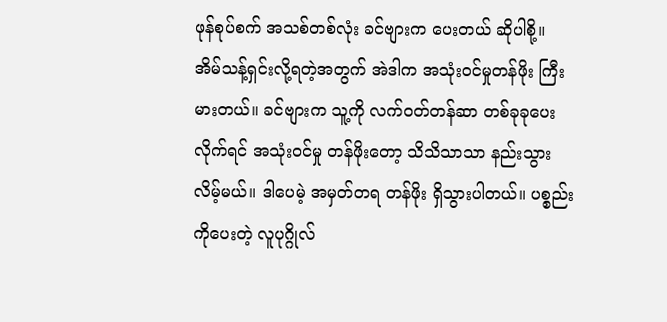ဖုန်စုပ်စက် အသစ်တစ်လုံး ခင်ဗျားက ပေးတယ် ဆိုပါစို့။ အိမ်သန့်ရှင်းလို့ရတဲ့အတွက် အဲဒါက အသုံးဝင်မှုတန်ဖိုး ကြီးမားတယ်။ ခင်ဗျားက သူ့ကို လက်ဝတ်တန်ဆာ တစ်ခုခုပေးလိုက်ရင် အသုံးဝင်မှု တန်ဖိုးတော့ သိသိသာသာ နည်းသွားလိမ့်မယ်။ ဒါပေမဲ့ အမှတ်တရ တန်ဖိုး ရှိသွားပါတယ်။ ပစ္စည်းကိုပေးတဲ့ လူပုဂ္ဂိုလ်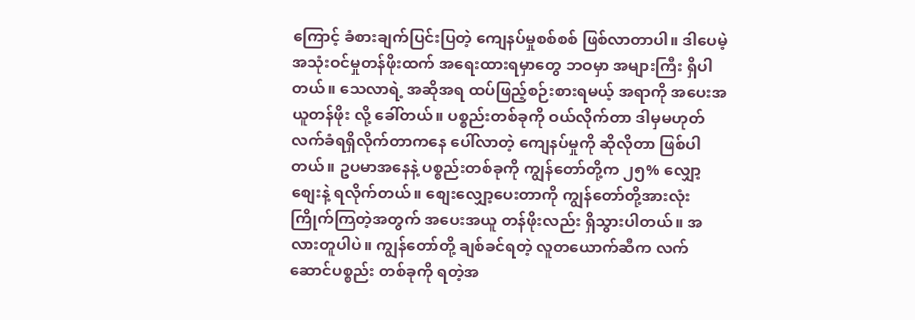ကြောင့် ခံစားချက်ပြင်းပြတဲ့ ကျေနပ်မှုစစ်စစ် ဖြစ်လာတာပါ။ ဒါပေမဲ့ အသုံးဝင်မှုတန်ဖိုးထက် အရေးထားရမှာတွေ ဘဝမှာ အများကြီး ရှိပါတယ်။ သေလာရဲ့ အဆိုအရ ထပ်ဖြည့်စဉ်းစားရမယ့် အရာကို အပေးအယူတန်ဖိုး လို့ ခေါ်တယ်။ ပစ္စည်းတစ်ခုကို ဝယ်လိုက်တာ ဒါမှမဟုတ် လက်ခံရရှိလိုက်တာကနေ ပေါ်လာတဲ့ ကျေနပ်မှုကို ဆိုလိုတာ ဖြစ်ပါတယ်။ ဥပမာအနေနဲ့ ပစ္စည်းတစ်ခုကို ကျွန်တော်တို့က ၂၅% လျှော့စျေးနဲ့ ရလိုက်တယ်။ စျေးလျှော့ပေးတာကို ကျွန်တော်တို့အားလုံး ကြိုက်ကြတဲ့အတွက် အပေးအယူ တန်ဖိုးလည်း ရှိသွားပါတယ်။ အလားတူပါပဲ။ ကျွန်တော်တို့ ချစ်ခင်ရတဲ့ လူတယောက်ဆီက လက်ဆောင်ပစ္စည်း တစ်ခုကို ရတဲ့အ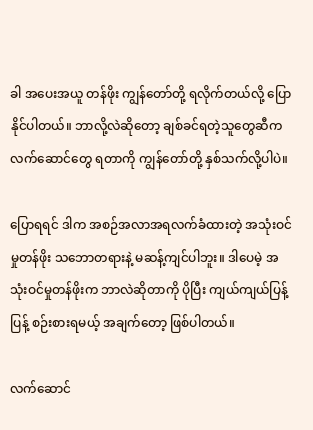ခါ အပေးအယူ တန်ဖိုး ကျွန်တော်တို့ ရလိုက်တယ်လို့ ပြောနိုင်ပါတယ်။ ဘာလို့လဲဆိုတော့ ချစ်ခင်ရတဲ့သူတွေဆီက လက်ဆောင်တွေ ရတာကို ကျွန်တော်တို့ နှစ်သက်လို့ပါပဲ။

ပြောရရင် ဒါက အစဉ်အလာအရလက်ခံထားတဲ့ အသုံးဝင်မှုတန်ဖိုး သဘောတရားနဲ့ မဆန့်ကျင်ပါဘူး။ ဒါပေမဲ့ အသုံးဝင်မှုတန်ဖိုးက ဘာလဲဆိုတာကို ပိုပြီး ကျယ်ကျယ်ပြန့်ပြန့် စဉ်းစားရမယ့် အချက်တော့ ဖြစ်ပါတယ်။

လက်‌ဆောင်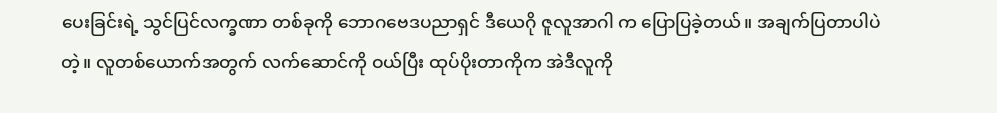ပေးခြင်းရဲ့ သွင်ပြင်လက္ခဏာ တစ်ခုကို ဘောဂဗေဒပညာရှင် ဒီယေဂို ဇူလူအာဂါ က ပြောပြခဲ့တယ်။ အချက်ပြတာပါပဲတဲ့။ လူတစ်ယောက်အတွက် လက်ဆောင်ကို ဝယ်ပြီး ထုပ်ပိုးတာကိုက အဲဒီလူကို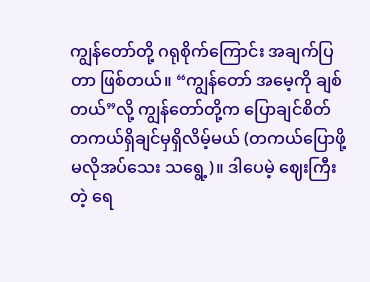ကျွန်တော်တို့ ဂရုစိုက်ကြောင်း အချက်ပြတာ ဖြစ်တယ်။ “ကျွန်တော် အမေ့ကို ချစ်တယ်”လို့ ကျွန်တော်တို့က ပြောချင်စိတ် တကယ်ရှိချင်မှရှိလိမ့်မယ် (တကယ်ပြောဖို့ မလိုအပ်သေး သရွေ့)။ ဒါပေမဲ့ ဈေးကြီးတဲ့ ရေ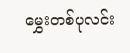မွှေးတစ်ပုလင်း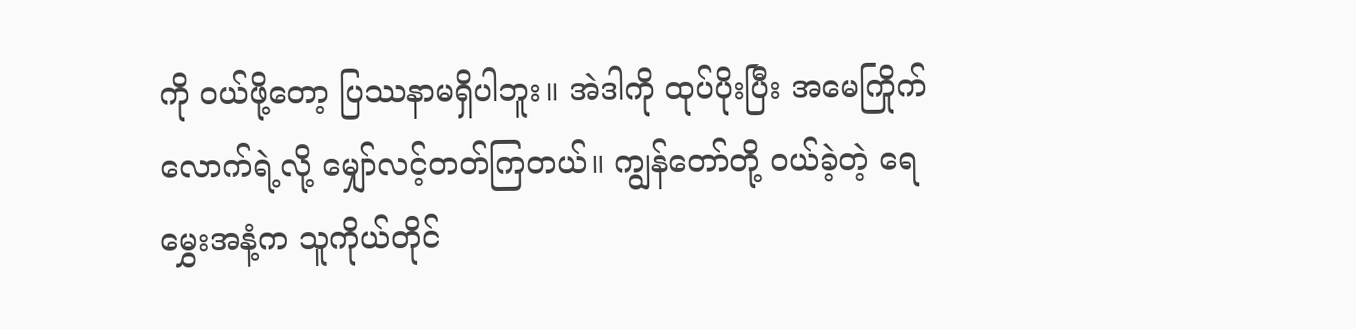ကို ဝယ်ဖို့တော့ ပြဿနာမရှိပါဘူး။ အဲဒါကို ထုပ်ပိုးပြီး အမေကြိုက်လောက်ရဲ့လို့ မျှော်လင့်တတ်ကြတယ်။ ကျွန်တော်တို့ ဝယ်ခဲ့တဲ့ ရေမွှေးအနံ့က သူကိုယ်တိုင်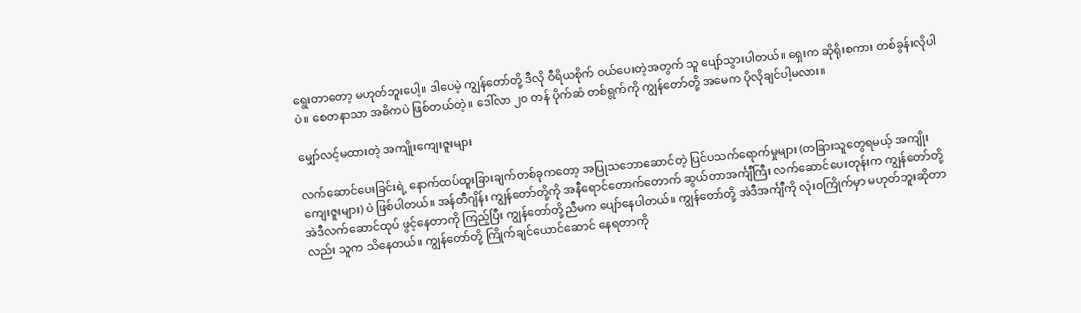ရွေးတာတော့ မဟုတ်ဘူးပေါ့။ ဒါပေမဲ့ ကျွန်တော်တို့ ဒီလို ဝီရိယစိုက် ဝယ်ပေးတဲ့အတွက် သူ ပျော်သွားပါတယ်။ ရှေးက ဆိုရိုးစကား တစ်ခွန်းလိုပါပဲ။ စေတနာသာ အဓိကပဲ ဖြစ်တယ်တဲ့။ ဒေါ်လာ ၂၀ တန် ပိုက်ဆံ တစ်ရွက်ကို ကျွန်တော်တို့ အမေက ပိုလိုချင်ပါ့မလား။

မျှော်လင့်မထားတဲ့ အကျိုးကျေးဇူးများ

လက်ဆောင်ပေးခြင်းရဲ့ နောက်ထပ်ထူးခြားချက်တစ်ခုကတော့ အပြုသဘောဆောင်တဲ့ ပြင်ပသက်ရောက်မှုများ (တခြားသူတွေရမယ့် အကျိုးကျေးဇူးများ) ပဲ ဖြစ်ပါတယ်။ အန်တီဂျိန်း ကျွန်တော်တို့ကို အနီရောင်တောက်တောက် ဆွယ်တာအင်္ကျီကြီး လက်ဆောင်ပေးတုန်းက ကျွန်တော်တို့ အဲဒီလက်ဆောင်ထုပ် ဖွင့်နေတာကို ကြည့်ပြီး ကျွန်တော်တို့ညီမက ပျော်နေပါတယ်။ ကျွန်တော်တို့ အဲဒီအင်္ကျီကို လုံးဝကြိုက်မှာ မဟုတ်ဘူးဆိုတာလည်း သူက သိနေတယ်။ ကျွန်တော်တို့ ကြိုက်ချင်ယောင်ဆောင် နေရတာကို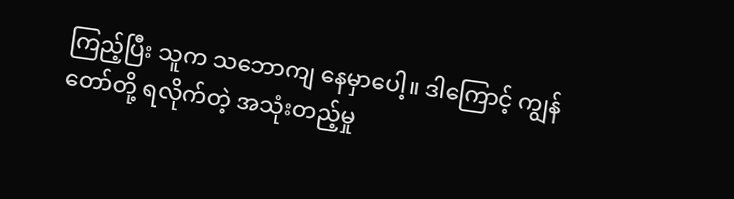ကြည့်ပြီး သူက သဘောကျ နေမှာပေါ့။ ဒါကြောင့် ကျွန်တော်တို့ ရလိုက်တဲ့ အသုံးတည့်မှု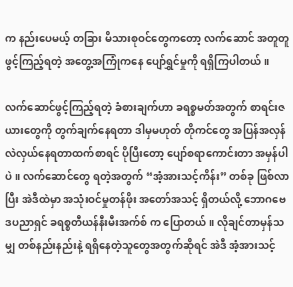က နည်းပေမယ့် တခြား မိသားစုဝင်‌တွေကတော့ လက်ဆောင် အတူတူဖွင့်ကြည့်ရတဲ့ အတွေ့အကြုံကနေ ပျော်ရွှင်မှုကို ရရှိကြပါတယ်။

လက်ဆောင်ဖွင့်ကြည့်ရတဲ့ ခံစားချက်ဟာ ခရစ္စမတ်အတွက် စာရင်းဇယားတွေကို တွက်ချက်နေရတာ ဒါမှမဟုတ် တိုကင်တွေ အပြန်အလှန် လဲလှယ်နေရတာထက်စာရင် ပိုပြီးတော့ ပျော်စရာကောင်းတာ အမှန်ပါပဲ။ လက်ဆောင်တွေ ရတဲ့အတွက် “အံ့အားသင့်ကိန်း” တစ်ခု ဖြစ်လာပြီး အဲဒီထဲမှာ အသုံးဝင်မှုတန်ဖိုး အတော်အသင့် ရှိတယ်လို့ ဘောဂဗေဒပညာရှင် ခရစ္စတီယန်နီးမီးအက်စ် က ပြောတယ်။ လိုချင်တာမှန်သမျှ တစ်နည်းနည်းနဲ့ ရရှိနေတဲ့သူတွေအတွက်ဆိုရင် အဲဒီ အံ့အားသင့်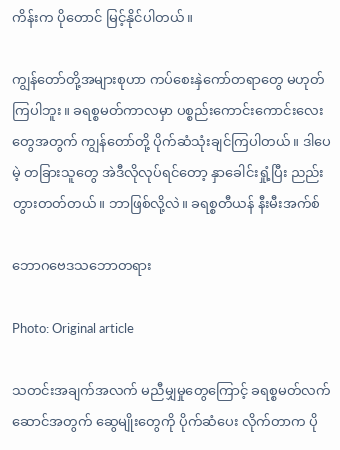ကိန်းက ပိုတောင် မြင့်နိုင်ပါတယ်။

ကျွန်တော်တို့အများစုဟာ ကပ်စေးနှဲကော်တရာတွေ မဟုတ်ကြပါဘူး။ ခရစ္စမတ်ကာလမှာ ပစ္စည်းကောင်းကောင်းလေးတွေအတွက် ကျွန်တော်တို့ ပိုက်ဆံသုံးချင်ကြပါတယ်။ ဒါပေမဲ့ တခြားသူတွေ အဲဒီလိုလုပ်ရင်တော့ နှာခေါင်းရှုံ့ပြီး ညည်းတွားတတ်တယ်။ ဘာဖြစ်လို့လဲ။ ခရစ္စတီယန် နီးမီးအက်စ်

ဘောဂဗေဒသဘောတရား

Photo: Original article

သတင်းအချက်အလက် မညီမျှမှုတွေကြောင့် ခရစ္စမတ်လက်ဆောင်အတွက် ဆွေမျိုးတွေကို ပိုက်ဆံပေး လိုက်တာက ပို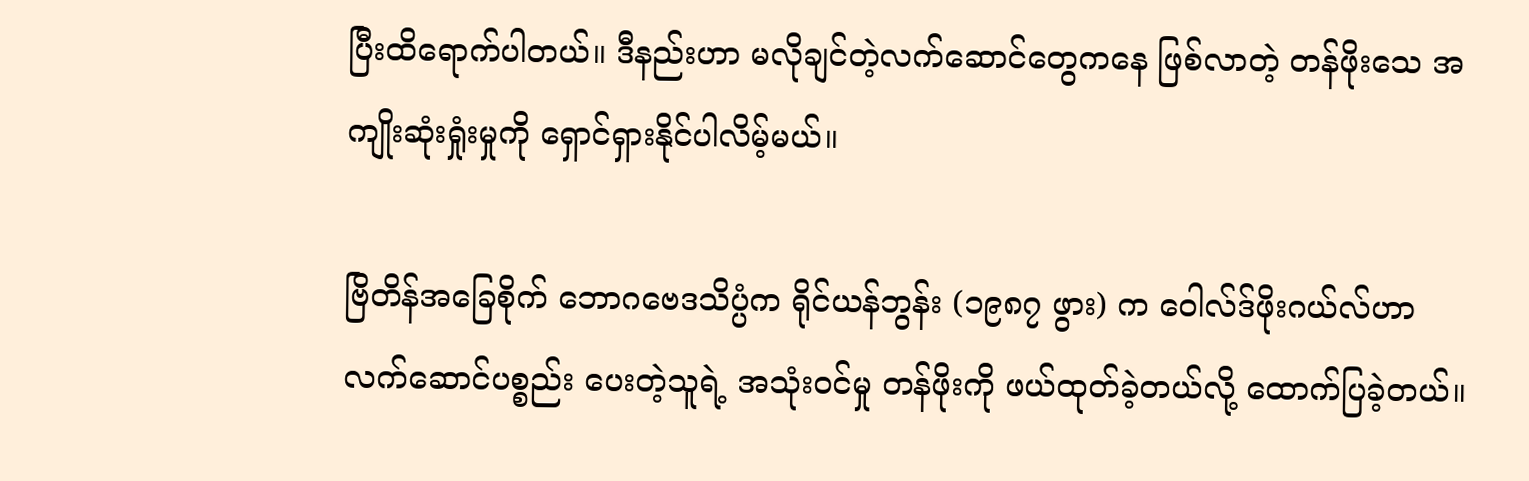ပြီးထိရောက်ပါတယ်။ ဒီနည်းဟာ မလိုချင်တဲ့လက်ဆောင်တွေကနေ ဖြစ်လာတဲ့ တန်ဖိုးသေ အကျိုးဆုံးရှုံးမှုကို ရှောင်ရှားနိုင်ပါလိမ့်မယ်။

ဗြိတိန်အခြေစိုက် ဘောဂဗေဒသိပ္ပံက ရိုင်ယန်ဘွန်း (၁၉၈၇ ဖွား) က ဝေါလ်ဒ်ဖိုးဂယ်လ်ဟာ လက်ဆောင်ပစ္စည်း ပေးတဲ့သူရဲ့ အသုံးဝင်မှု တန်ဖိုးကို ဖယ်ထုတ်ခဲ့တယ်လို့ ထောက်ပြခဲ့တယ်။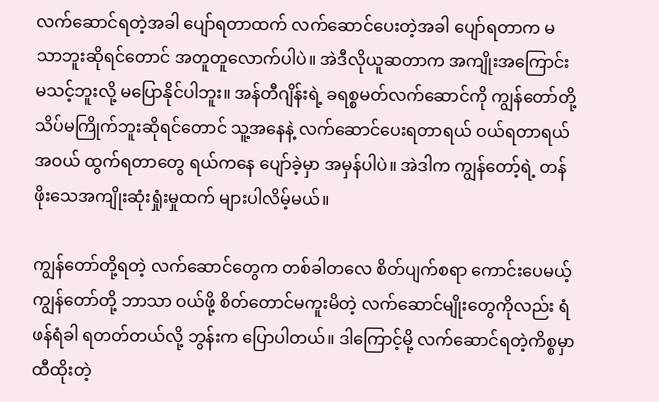လက်ဆောင်ရတဲ့အခါ ပျော်ရတာထက် လက်ဆောင်ပေးတဲ့အခါ ပျော်ရတာက မသာဘူးဆိုရင်တောင် အတူတူလောက်ပါပဲ။ အဲဒီလိုယူဆတာက အကျိုးအကြောင်းမသင့်ဘူးလို့ မပြောနိုင်ပါဘူး။ အန်တီဂျိန်းရဲ့ ခရစ္စမတ်လက်ဆောင်ကို ကျွန်တော်တို့ သိပ်မကြိုက်ဘူးဆိုရင်တောင် သူ့အနေနဲ့ ‌လက်ဆောင်ပေးရတာရယ် ဝယ်ရတာရယ် အဝယ် ထွက်ရတာတွေ ရယ်ကနေ ပျော်ခဲ့မှာ အမှန်ပါပဲ။ အဲဒါက ကျွန်တော့်ရဲ့ တန်ဖိုးသေအကျိုးဆုံးရှုံးမှုထက် များပါလိမ့်မယ်။

ကျွန်တော်တို့ရတဲ့ လက်ဆောင်တွေက တစ်ခါတလေ စိတ်ပျက်စရာ ကောင်းပေမယ့် ကျွန်တော်တို့ ဘာသာ ဝယ်ဖို့ စိတ်တောင်မကူးမိတဲ့ လက်ဆောင်မျိုးတွေကိုလည်း ရံဖန်ရံခါ ရတတ်တယ်လို့ ဘွန်းက ပြောပါတယ်။ ဒါကြောင့်မို့ လက်ဆောင်ရတဲ့ကိစ္စမှာ ထီထိုးတဲ့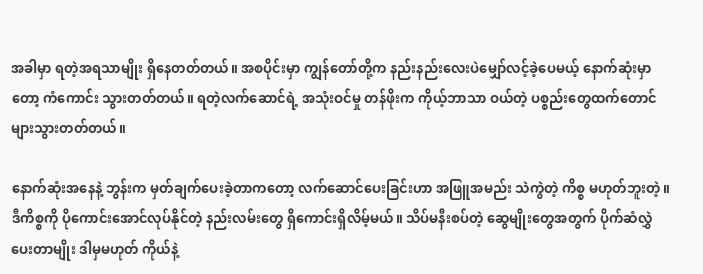အခါမှာ ရတဲ့အရသာမျိုး ရှိနေတတ်တယ်။ အစပိုင်းမှာ ကျွန်တော်တို့က နည်းနည်းလေးပဲမျှော်လင့်ခဲ့ပေမယ့် နောက်ဆုံးမှာတော့ ကံကောင်း သွားတတ်တယ်။ ရတဲ့လက်ဆောင်ရဲ့ အသုံးဝင်မှု တန်ဖိုးက ကိုယ့်ဘာသာ ဝယ်တဲ့ ပစ္စည်းတွေထက်တောင် များသွားတတ်တယ်။

နောက်ဆုံးအနေနဲ့ ဘွန်းက မှတ်ချက်ပေးခဲ့တာကတော့ လက်ဆောင်ပေးခြင်းဟာ အဖြူအမည်း သဲကွဲတဲ့ ကိစ္စ မဟုတ်ဘူးတဲ့။ ဒီကိစ္စကို ပိုကောင်းအောင်လုပ်နိုင်တဲ့ နည်းလမ်းတွေ ရှိကောင်းရှိလိမ့်မယ်။ သိပ်မနီးစပ်တဲ့ ဆွေမျိုးတွေအတွက် ပိုက်ဆံလွှဲပေးတာမျိုး ဒါမှမဟုတ် ကိုယ်နဲ့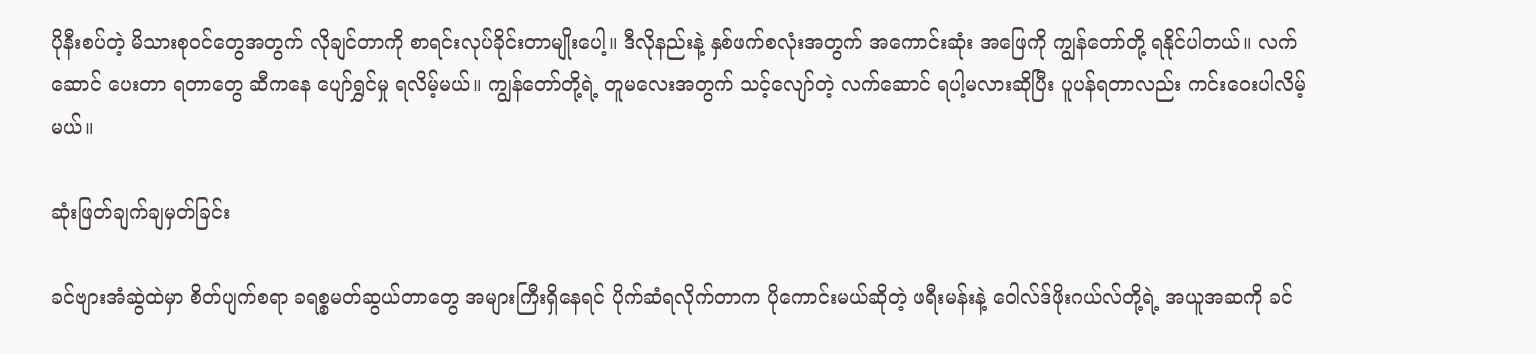ပိုနီးစပ်တဲ့ မိသားစုဝင်တွေအတွက် လိုချင်တာကို စာရင်းလုပ်ခိုင်းတာမျိုးပေါ့။ ဒီလိုနည်းနဲ့ နှစ်ဖက်စလုံးအတွက် အကောင်းဆုံး အဖြေကို ကျွန်တော်တို့ ရနိုင်ပါတယ်။ လက်ဆောင် ပေးတာ ရတာတွေ ဆီကနေ‌ ပျော်ရွှင်မှု ရလိမ့်မယ်။ ကျွန်တော်တို့ရဲ့ တူမလေးအတွက် သင့်လျော်တဲ့ လက်ဆောင် ရပါ့မလားဆိုပြီး ပူပန်ရတာလည်း ကင်းဝေးပါလိမ့်မယ်။

ဆုံးဖြတ်ချက်ချမှတ်ခြင်း

ခင်ဗျားအံဆွဲထဲမှာ စိတ်ပျက်စရာ ခရစ္စမတ်ဆွယ်တာတွေ အများကြီးရှိနေရင် ပိုက်ဆံရလိုက်တာက ပိုကောင်းမယ်ဆိုတဲ့ ဖရီးမန်းနဲ့ ဝေါလ်ဒ်ဖိုးဂယ်လ်တို့ရဲ့ အယူအဆကို ခင်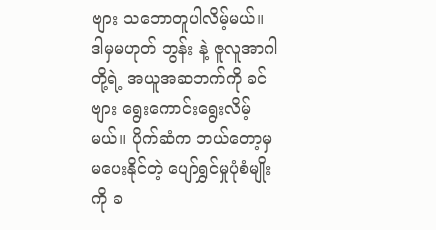ဗျား သဘောတူပါလိမ့်မယ်။ ဒါမှမဟုတ် ဘွန်း နဲ့ ဇူလူအာဂါတို့ရဲ့ အယူအဆဘက်ကို ခင်ဗျား ရွေးကောင်းရွေးလိမ့်မယ်။ ပိုက်ဆံက ဘယ်တော့မှမပေးနိုင်တဲ့ ပျော်ရွှင်မှုပုံစံမျိုးကို ခ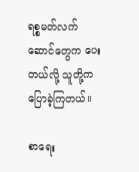ရစ္စမတ်လက်ဆောင်တွေက ပေးတယ်လို့ သူတို့က ပြောခဲ့ကြတယ်။

စာရေး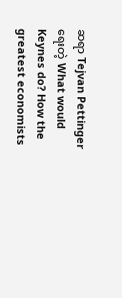ဆရာ Tejvan Pettinger ရေးတဲ့ What would Keynes do? How the greatest economists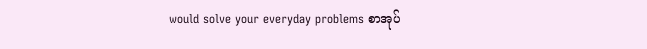would solve your everyday problems စာအုပ်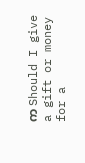က Should I give a gift or money for a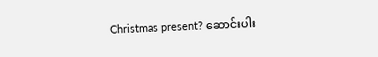Christmas present? ဆောင်းပါး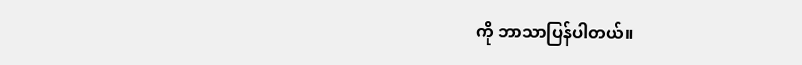ကို ဘာသာပြန်ပါတယ်။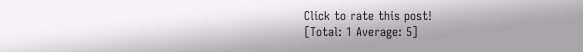Click to rate this post!
[Total: 1 Average: 5]